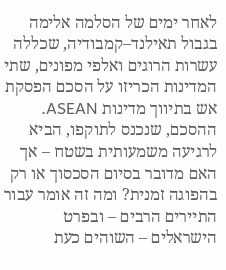לאחר ימים של הסלמה אלימה בגבול תאילנד–קמבודיה, שכללה עשרות הרוגים ואלפי מפונים, שתי המדינות הכריזו על הסכם הפסקת אש בתיווך מדינות ASEAN. ההסכם, שנכנס לתוקפו, הביא לרגיעה משמעותית בשטח – אך האם מדובר בסיום הסכסוך או רק בהפוגה זמנית? ומה זה אומר עבור התיירים הרבים – ובפרט הישראלים – השוהים כעת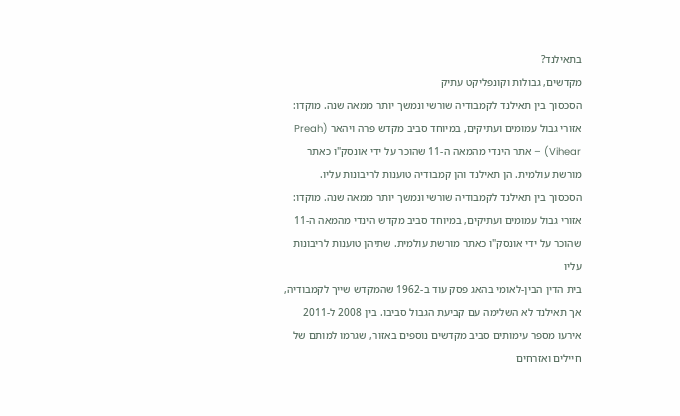בתאילנד?
מקדשים, גבולות וקונפליקט עתיק
הסכסוך בין תאילנד לקמבודיה שורשי ונמשך יותר ממאה שנה. מוקדו: אזורי גבול עמומים ועתיקים, במיוחד סביב מקדש פרה ויהאר (Preah Vihear) – אתר הינדי מהמאה ה-11 שהוכר על ידי אונסק"ו כאתר מורשת עולמית. הן תאילנד והן קמבודיה טוענות לריבונות עליו.
הסכסוך בין תאילנד לקמבודיה שורשי ונמשך יותר ממאה שנה. מוקדו: אזורי גבול עמומים ועתיקים, במיוחד סביב מקדש הינדי מהמאה ה-11 שהוכר על ידי אונסק"ו כאתר מורשת עולמית. שתיהן טוענות לריבונות עליו
בית הדין הבין-לאומי בהאג פסק עוד ב-1962 שהמקדש שייך לקמבודיה, אך תאילנד לא השלימה עם קביעת הגבול סביבו. בין 2008 ל-2011 אירעו מספר עימותים סביב מקדשים נוספים באזור, שגרמו למותם של חיילים ואזרחים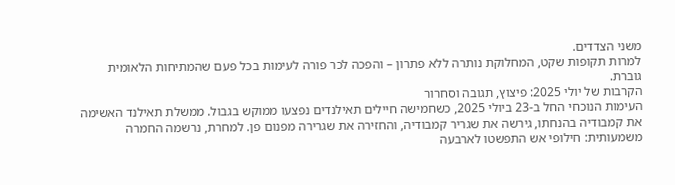משני הצדדים.
למרות תקופות שקט, המחלוקת נותרה ללא פתרון – והפכה לכר פורה לעימות בכל פעם שהמתיחות הלאומית גוברת.
הקרבות של יולי 2025: פיצוץ, תגובה וסחרור
העימות הנוכחי החל ב-23 ביולי 2025, כשחמישה חיילים תאילנדים נפצעו ממוקש בגבול. ממשלת תאילנד האשימה את קמבודיה בהנחתו, גירשה את שגריר קמבודיה, והחזירה את שגרירה מפנום פן. למחרת, נרשמה החמרה משמעותית: חילופי אש התפשטו לארבעה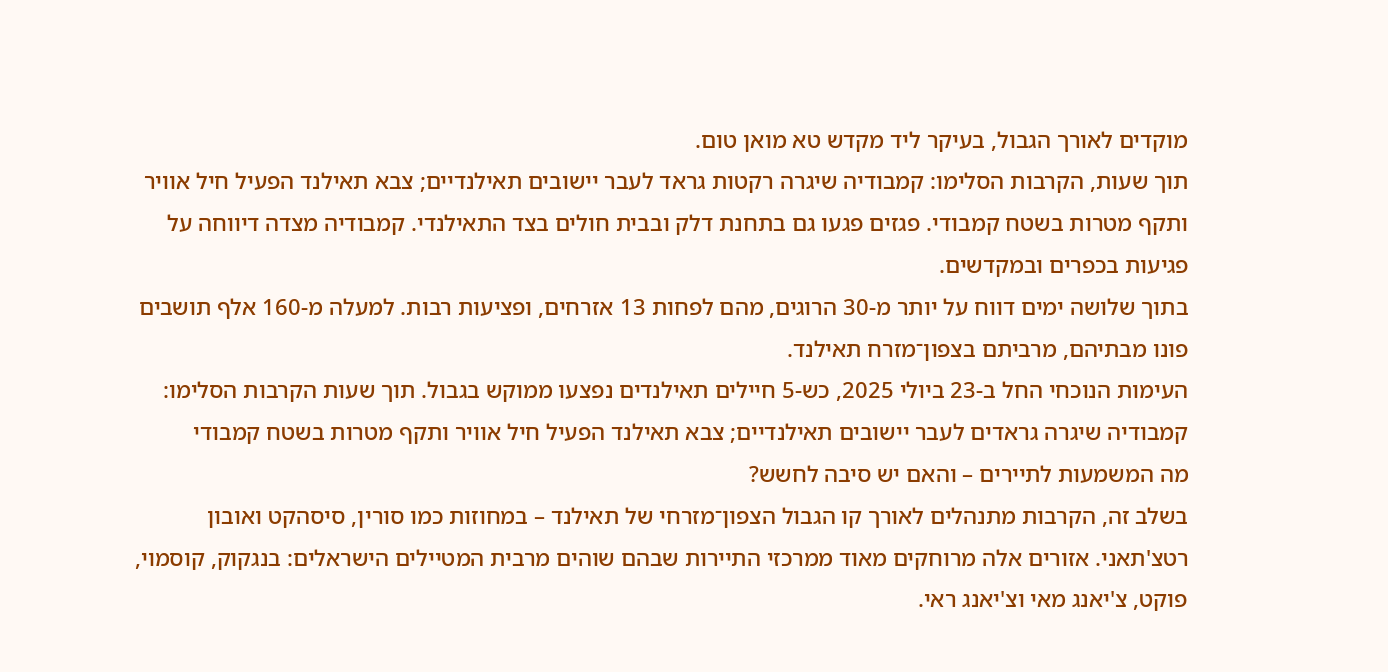מוקדים לאורך הגבול, בעיקר ליד מקדש טא מואן טום.
תוך שעות, הקרבות הסלימו: קמבודיה שיגרה רקטות גראד לעבר יישובים תאילנדיים; צבא תאילנד הפעיל חיל אוויר ותקף מטרות בשטח קמבודי. פגזים פגעו גם בתחנת דלק ובבית חולים בצד התאילנדי. קמבודיה מצדה דיווחה על פגיעות בכפרים ובמקדשים.
בתוך שלושה ימים דווח על יותר מ-30 הרוגים, מהם לפחות 13 אזרחים, ופציעות רבות. למעלה מ-160 אלף תושבים פונו מבתיהם, מרביתם בצפון־מזרח תאילנד.
העימות הנוכחי החל ב-23 ביולי 2025, כש-5 חיילים תאילנדים נפצעו ממוקש בגבול. תוך שעות הקרבות הסלימו: קמבודיה שיגרה גראדים לעבר יישובים תאילנדיים; צבא תאילנד הפעיל חיל אוויר ותקף מטרות בשטח קמבודי
מה המשמעות לתיירים – והאם יש סיבה לחשש?
בשלב זה, הקרבות מתנהלים לאורך קו הגבול הצפון־מזרחי של תאילנד – במחוזות כמו סורין, סיסהקט ואובון רטצ'תאני. אזורים אלה מרוחקים מאוד ממרכזי התיירות שבהם שוהים מרבית המטיילים הישראלים: בנגקוק, קוסמוי, פוקט, צ'יאנג מאי וצ'יאנג ראי.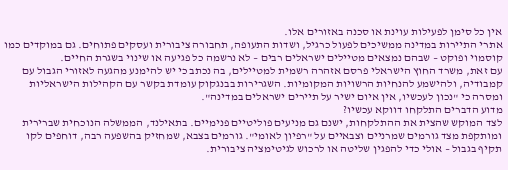אין כל סימן לפעילות עוינת או סכנה באזורים אלו.
אתרי התיירות במדינה ממשיכים לפעול כרגיל, ושדות התעופה, תחבורה ציבורית ועסקים פתוחים. גם במוקדים כמו קוסמוי ופוקט – שבהם נמצאים מטיילים ישראלים רבים – לא נרשמה כל פגיעה או שינוי בשגרת החיים.
עם זאת, משרד החוץ הישראלי פרסם אזהרה רשמית למטיילים, בה נכתב כי יש להימנע מהגעה לאזורי הגבול עם קמבודיה, ולהישמע להנחיות הרשויות המקומיות. השגרירות בבנגקוק עומדת בקשר עם הקהילות הישראליות ומסרה כי "נכון לעכשיו, אין איום ישיר על תיירים ישראלים במדינה".
מדוע הדברים התלקחו דווקא עכשיו?
לצד המוקש שהצית את ההתלקחות, ישנם גם מניעים פוליטיים פנימיים. בתאילנד, הממשלה הנוכחית שברירית ומותקפת מצד גורמים שמרניים וצבאיים על "רפיון לאומי". גורמים בצבא, שמחזיק בהשפעה רבה, דוחפים לקו תקיף בגבול – אולי כדי להפגין שליטה או לרכוש לגיטימציה ציבורית.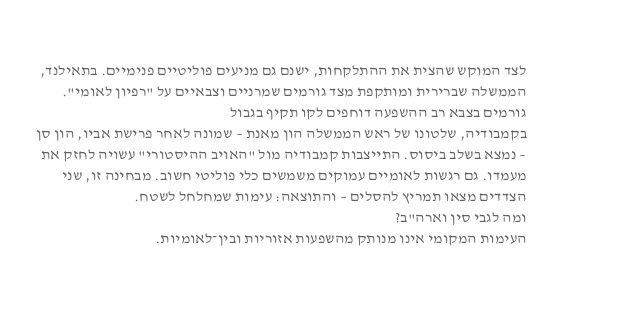לצד המוקש שהצית את ההתלקחות, ישנם גם מניעים פוליטיים פנימיים. בתאילנד, הממשלה שברירית ומותקפת מצד גורמים שמרניים וצבאיים על "רפיון לאומי". גורמים בצבא רב ההשפעה דוחפים לקו תקיף בגבול
בקמבודיה, שלטונו של ראש הממשלה הון מאנת – שמונה לאחר פרישת אביו, הון סן – נמצא בשלב ביסוס. התייצבות קמבודיה מול "האויב ההיסטורי" עשויה לחזק את מעמדו. גם רגשות לאומיים עמוקים משמשים כלי פוליטי חשוב. מבחינה זו, שני הצדדים מצאו תמריץ להסלים – והתוצאה: עימות שמחלחל לשטח.
ומה לגבי סין וארה"ב?
העימות המקומי אינו מנותק מהשפעות אזוריות ובין־לאומיות.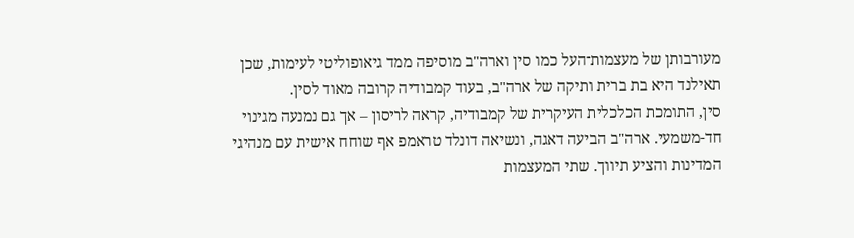מעורבותן של מעצמות־העל כמו סין וארה"ב מוסיפה ממד גיאופוליטי לעימות, שכן תאילנד היא בת ברית ותיקה של ארה"ב, בעוד קמבודיה קרובה מאוד לסין.
סין, התומכת הכלכלית העיקרית של קמבודיה, קראה לריסון – אך גם נמנעה מגינוי חד-משמעי. ארה"ב הביעה דאגה, ונשיאה דונלד טראמפ אף שוחח אישית עם מנהיגי המדינות והציע תיווך. שתי המעצמות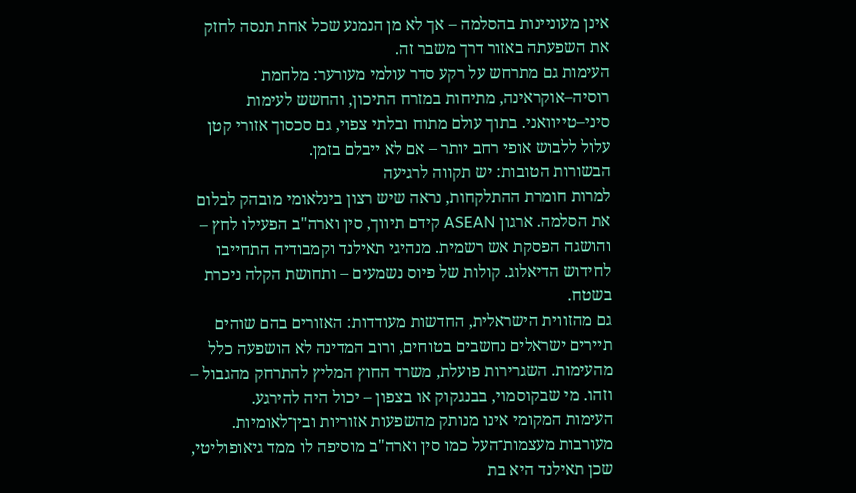אינן מעוניינות בהסלמה – אך לא מן הנמנע שכל אחת תנסה לחזק את השפעתה באזור דרך משבר זה.
העימות גם מתרחש על רקע סדר עולמי מעורער: מלחמת רוסיה–אוקראינה, מתיחות במזרח התיכון, והחשש לעימות סיני–טייוואני. בתוך עולם מתוח ובלתי צפוי, גם סכסוך אזורי קטן עלול ללבוש אופי רחב יותר – אם לא ייבלם בזמן.
הבשורות הטובות: יש תקווה לרגיעה
למרות חומרת ההתלקחות, נראה שיש רצון בינלאומי מובהק לבלום את הסלמה. ארגון ASEAN קידם תיווך, סין וארה"ב הפעילו לחץ – והושגה הפסקת אש רשמית. מנהיגי תאילנד וקמבודיה התחייבו לחידוש הדיאלוג. קולות של פיוס נשמעים – ותחושת הקלה ניכרת בשטח.
גם מהזווית הישראלית, החדשות מעודדות: האזורים בהם שוהים תיירים ישראלים נחשבים בטוחים, ורוב המדינה לא הושפעה כלל מהעימות. השגרירות פועלת, משרד החוץ המליץ להתרחק מהגבול – וזהו. מי שבקוסמוי, בבנגקוק או בצפון – יכול היה להירגע.
העימות המקומי אינו מנותק מהשפעות אזוריות ובין־לאומיות. מעורבות מעצמות־העל כמו סין וארה"ב מוסיפה לו ממד גיאופוליטי, שכן תאילנד היא בת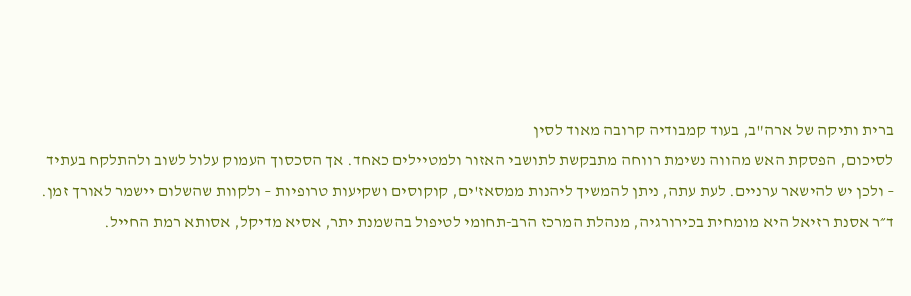ברית ותיקה של ארה"ב, בעוד קמבודיה קרובה מאוד לסין
לסיכום, הפסקת האש מהווה נשימת רווחה מתבקשת לתושבי האזור ולמטיילים כאחד. אך הסכסוך העמוק עלול לשוב ולהתלקח בעתיד – ולכן יש להישאר ערניים. לעת עתה, ניתן להמשיך ליהנות ממסאז'ים, קוקוסים ושקיעות טרופיות – ולקוות שהשלום יישמר לאורך זמן.
ד״ר אסנת רזיאל היא מומחית בכירורגיה, מנהלת המרכז הרב-תחומי לטיפול בהשמנת יתר, אסיא מדיקל, אסותא רמת החייל.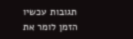תגובות עכשיו הזמן לומר את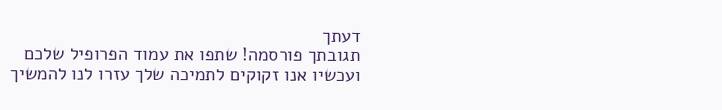דעתך
תגובתך פורסמה! שתפו את עמוד הפרופיל שלכם
ועכשיו אנו זקוקים לתמיכה שלך עזרו לנו להמשיך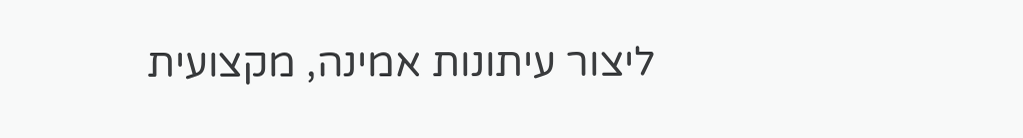ליצור עיתונות אמינה, מקצועית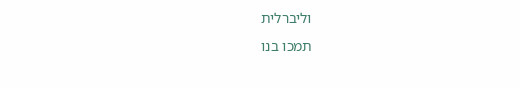וליברלית
תמכו בנו